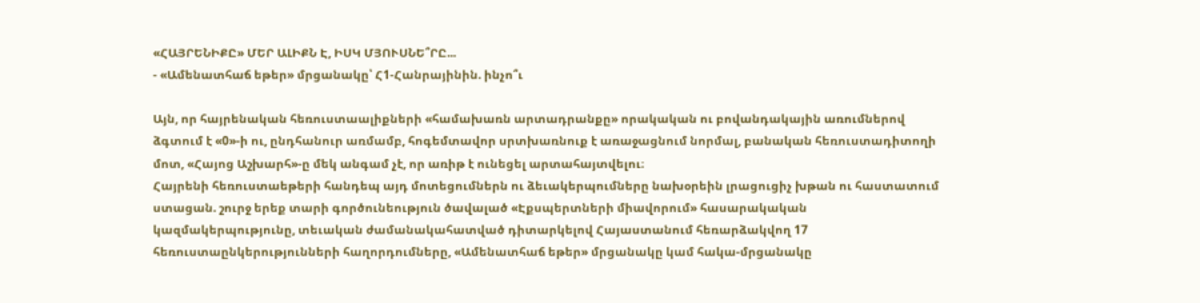«ՀԱՅՐԵՆԻՔԸ» ՄԵՐ ԱԼԻՔՆ Է, ԻՍԿ ՄՅՈՒՍՆԵ՞ՐԸ...
- «Ամենատհաճ եթեր» մրցանակը՝ Հ1-Հանրայինին. ինչո՞ւ

Այն, որ հայրենական հեռուստաալիքների «համախառն արտադրանքը» որակական ու բովանդակային առումներով ձգտում է «0»-ի ու, ընդհանուր առմամբ, հոգեմտավոր սրտխառնուք է առաջացնում նորմալ, բանական հեռուստադիտողի մոտ, «Հայոց Աշխարհ»-ը մեկ անգամ չէ, որ առիթ է ունեցել արտահայտվելու։
Հայրենի հեռուստաեթերի հանդեպ այդ մոտեցումներն ու ձեւակերպումները նախօրեին լրացուցիչ խթան ու հաստատում ստացան. շուրջ երեք տարի գործունեություն ծավալած «Էքսպերտների միավորում» հասարակական կազմակերպությունը, տեւական ժամանակահատված դիտարկելով Հայաստանում հեռարձակվող 17 հեռուստաընկերությունների հաղորդումները, «Ամենատհաճ եթեր» մրցանակը կամ հակա-մրցանակը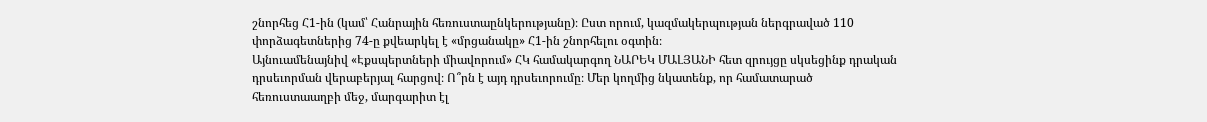շնորհեց Հ1-ին (կամ՝ Հանրային հեռուստաընկերությանը)։ Ըստ որում, կազմակերպության ներգրաված 110 փորձագետներից 74-ը քվեարկել է «մրցանակը» Հ1-ին շնորհելու օգտին։
Այնուամենայնիվ «Էքսպերտների միավորում» ՀԿ համակարգող ՆԱՐԵԿ ՄԱԼՅԱՆԻ հետ զրույցը սկսեցինք դրական դրսեւորման վերաբերյալ հարցով։ Ո՞րն է այդ դրսեւորումը։ Մեր կողմից նկատենք, որ համատարած հեռուստաաղբի մեջ, մարգարիտ էլ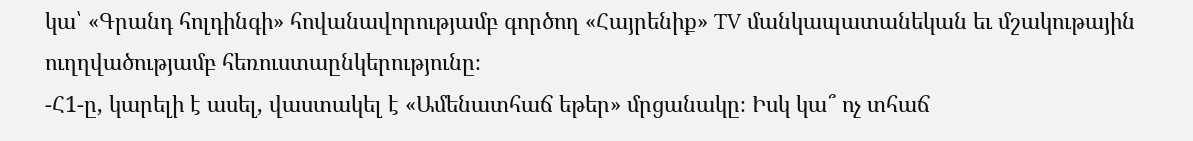կա՝ «Գրանդ հոլդինգի» հովանավորությամբ գործող «Հայրենիք» TV մանկապատանեկան եւ մշակութային ուղղվածությամբ հեռուստաընկերությունը։
-Հ1-ը, կարելի է ասել, վաստակել է «Ամենատհաճ եթեր» մրցանակը։ Իսկ կա՞ ոչ տհաճ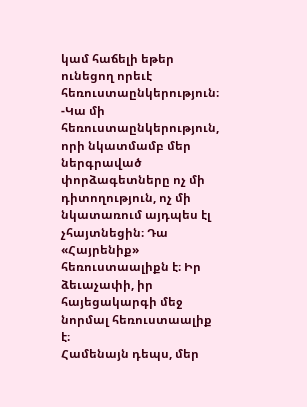կամ հաճելի եթեր ունեցող որեւէ հեռուստաընկերություն։
-Կա մի հեռուստաընկերություն, որի նկատմամբ մեր ներգրաված փորձագետները ոչ մի դիտողություն, ոչ մի նկատառում այդպես էլ չհայտնեցին։ Դա «Հայրենիք» հեռուստաալիքն է։ Իր ձեւաչափի, իր հայեցակարգի մեջ նորմալ հեռուստաալիք է։
Համենայն դեպս, մեր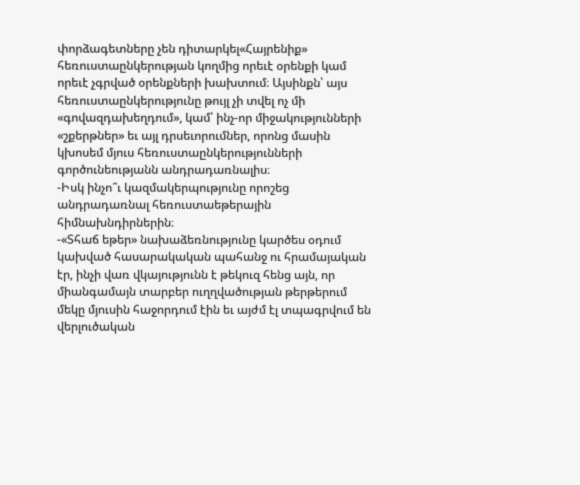փորձագետները չեն դիտարկել«Հայրենիք» հեռուստաընկերության կողմից որեւէ օրենքի կամ որեւէ չգրված օրենքների խախտում։ Այսինքն՝ այս հեռուստաընկերությունը թույլ չի տվել ոչ մի «գովազդախեղդում», կամ՝ ինչ-որ միջակությունների «շքերթներ» եւ այլ դրսեւորումներ, որոնց մասին կխոսեմ մյուս հեռուստաընկերությունների գործունեությանն անդրադառնալիս։
-Իսկ ինչո՞ւ կազմակերպությունը որոշեց անդրադառնալ հեռուստաեթերային հիմնախնդիրներին։
-«Տհաճ եթեր» նախաձեռնությունը կարծես օդում կախված հասարակական պահանջ ու հրամայական էր, ինչի վառ վկայությունն է թեկուզ հենց այն, որ միանգամայն տարբեր ուղղվածության թերթերում մեկը մյուսին հաջորդում էին եւ այժմ էլ տպագրվում են վերլուծական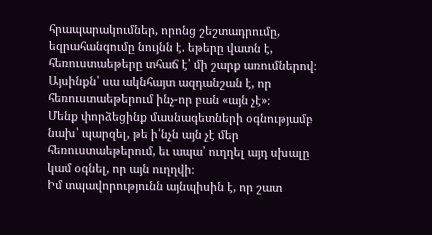հրապարակումներ, որոնց շեշտադրումը, եզրահանգումը նույնն է. եթերը վատն է, հեռուստաեթերը տհաճ է՝ մի շարք առումներով։ Այսինքն՝ սա ակնհայտ ազդանշան է, որ հեռուստաեթերում ինչ-որ բան «այն չէ»։
Մենք փորձեցինք մասնագետների օգնությամբ նախ՝ պարզել, թե ի՛նչն այն չէ մեր հեռուստաեթերում, եւ ապա՝ ուղղել այդ սխալը կամ օգնել, որ այն ուղղվի։
Իմ տպավորությունն այնպիսին է, որ շատ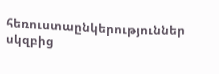հեռուստաընկերություններ սկզբից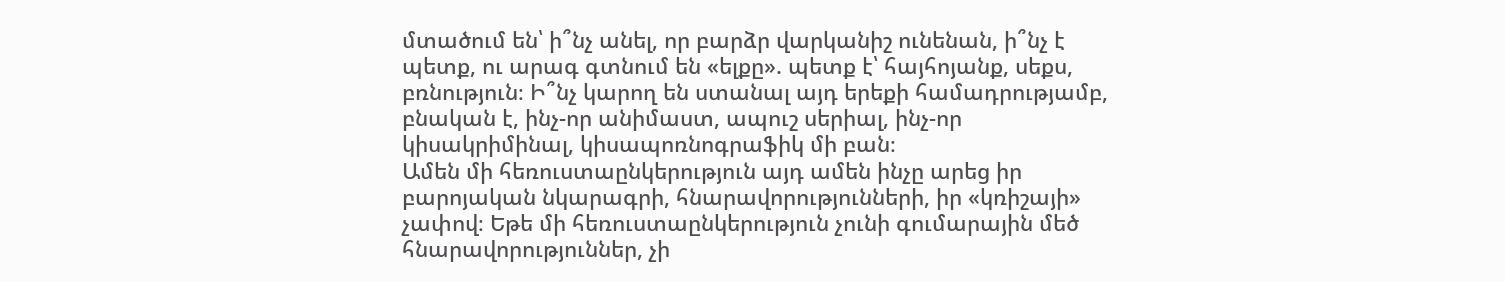մտածում են՝ ի՞նչ անել, որ բարձր վարկանիշ ունենան, ի՞նչ է պետք, ու արագ գտնում են «ելքը». պետք է՝ հայհոյանք, սեքս, բռնություն։ Ի՞նչ կարող են ստանալ այդ երեքի համադրությամբ, բնական է, ինչ-որ անիմաստ, ապուշ սերիալ, ինչ-որ կիսակրիմինալ, կիսապոռնոգրաֆիկ մի բան։
Ամեն մի հեռուստաընկերություն այդ ամեն ինչը արեց իր բարոյական նկարագրի, հնարավորությունների, իր «կռիշայի» չափով։ Եթե մի հեռուստաընկերություն չունի գումարային մեծ հնարավորություններ, չի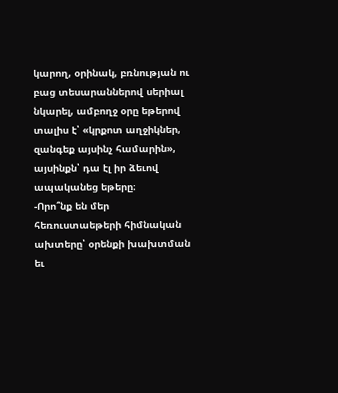կարող, օրինակ, բռնության ու բաց տեսարաններով սերիալ նկարել, ամբողջ օրը եթերով տալիս է՝ «կրքոտ աղջիկներ, զանգեք այսինչ համարին», այսինքն՝ դա էլ իր ձեւով ապականեց եթերը։
-Որո՞նք են մեր հեռուստաեթերի հիմնական ախտերը՝ օրենքի խախտման եւ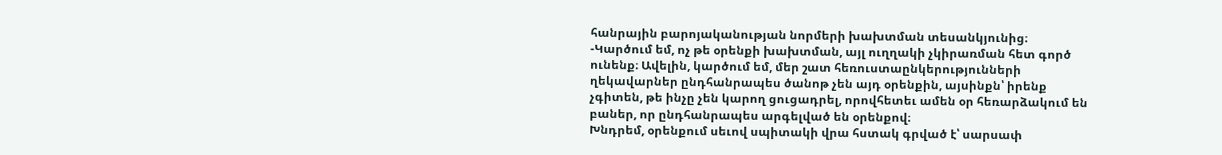հանրային բարոյականության նորմերի խախտման տեսանկյունից։
-Կարծում եմ, ոչ թե օրենքի խախտման, այլ ուղղակի չկիրառման հետ գործ ունենք։ Ավելին, կարծում եմ, մեր շատ հեռուստաընկերությունների ղեկավարներ ընդհանրապես ծանոթ չեն այդ օրենքին, այսինքն՝ իրենք չգիտեն, թե ինչը չեն կարող ցուցադրել, որովհետեւ ամեն օր հեռարձակում են բաներ, որ ընդհանրապես արգելված են օրենքով։
Խնդրեմ, օրենքում սեւով սպիտակի վրա հստակ գրված է՝ սարսափ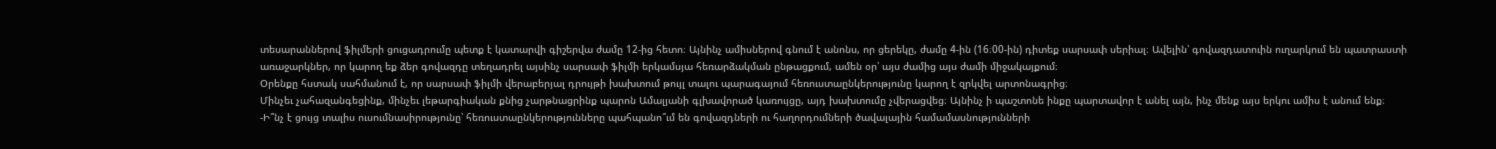տեսարաններով ֆիլմերի ցուցադրումը պետք է կատարվի գիշերվա ժամը 12-ից հետո։ Այնինչ ամիսներով գնում է անոնս, որ ցերեկը, ժամը 4-ին (16։00-ին) դիտեք սարսափ սերիալ։ Ավելին՝ գովազդատուին ուղարկում են պատրաստի առաջարկներ, որ կարող եք ձեր գովազդը տեղադրել այսինչ սարսափ ֆիլմի երկամսյա հեռարձակման ընթացքում, ամեն օր՝ այս ժամից այս ժամի միջակայքում։
Օրենքը հստակ սահմանում է, որ սարսափ ֆիլմի վերաբերյալ դրույթի խախտում թույլ տալու պարագայում հեռուստաընկերությունը կարող է զրկվել արտոնագրից։
Մինչեւ չահազանգեցինք, մինչեւ լեթարգիական քնից չարթնացրինք պարոն Ամալյանի գլխավորած կառույցը, այդ խախտումը չվերացվեց։ Այնինչ ի պաշտոնե ինքը պարտավոր է անել այն, ինչ մենք այս երկու ամիս է անում ենք։
-Ի՞նչ է ցույց տալիս ուսումնասիրությունը՝ հեռուստաընկերությունները պահպանո՞ւմ են գովազդների ու հաղորդումների ծավալային համամասնությունների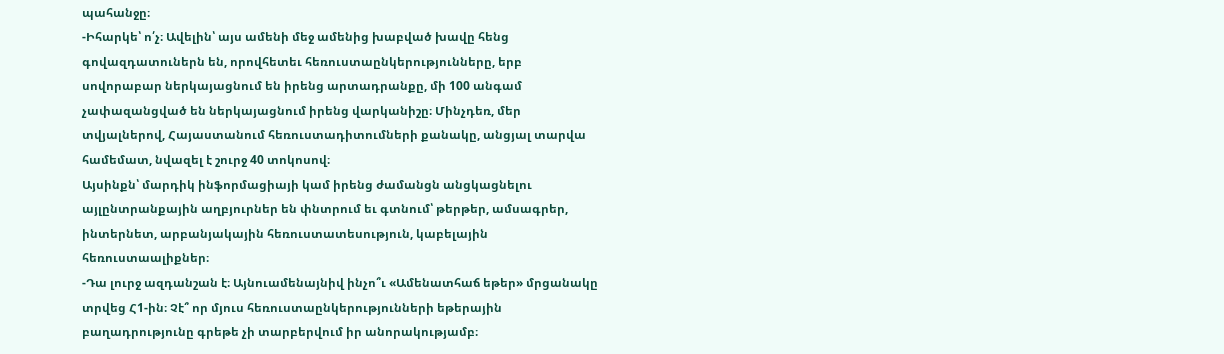պահանջը։
-Իհարկե՝ ո՛չ։ Ավելին՝ այս ամենի մեջ ամենից խաբված խավը հենց գովազդատուներն են, որովհետեւ հեռուստաընկերությունները, երբ սովորաբար ներկայացնում են իրենց արտադրանքը, մի 100 անգամ չափազանցված են ներկայացնում իրենց վարկանիշը։ Մինչդեռ, մեր տվյալներով, Հայաստանում հեռուստադիտումների քանակը, անցյալ տարվա համեմատ, նվազել է շուրջ 40 տոկոսով։
Այսինքն՝ մարդիկ ինֆորմացիայի կամ իրենց ժամանցն անցկացնելու այլընտրանքային աղբյուրներ են փնտրում եւ գտնում՝ թերթեր, ամսագրեր, ինտերնետ, արբանյակային հեռուստատեսություն, կաբելային հեռուստաալիքներ։
-Դա լուրջ ազդանշան է։ Այնուամենայնիվ ինչո՞ւ «Ամենատհաճ եթեր» մրցանակը տրվեց Հ1-ին։ Չէ՞ որ մյուս հեռուստաընկերությունների եթերային բաղադրությունը գրեթե չի տարբերվում իր անորակությամբ։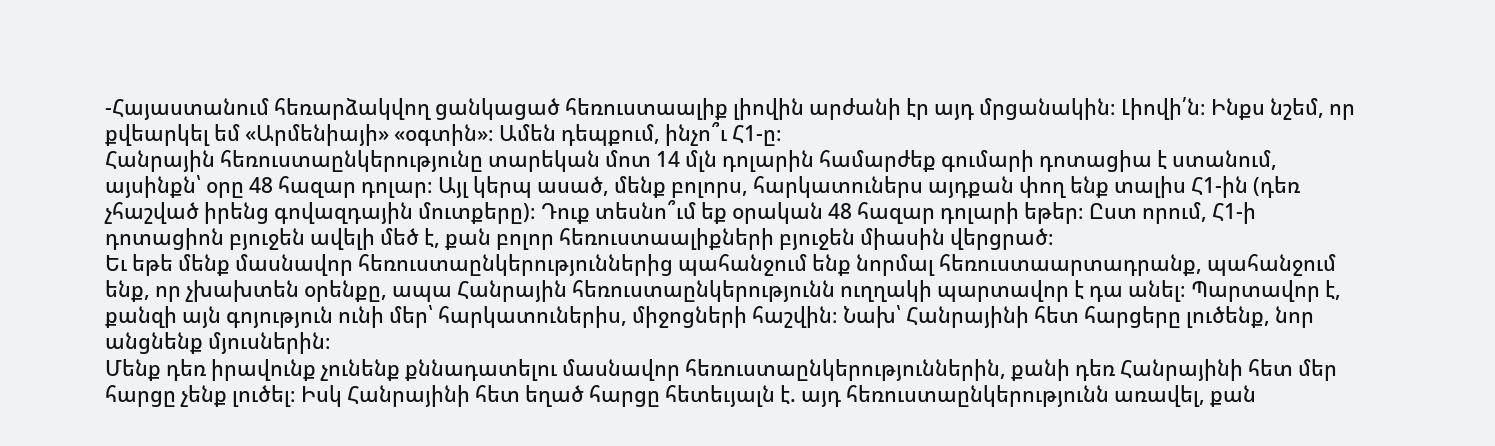-Հայաստանում հեռարձակվող ցանկացած հեռուստաալիք լիովին արժանի էր այդ մրցանակին։ Լիովի՛ն։ Ինքս նշեմ, որ քվեարկել եմ «Արմենիայի» «օգտին»։ Ամեն դեպքում, ինչո՞ւ Հ1-ը։
Հանրային հեռուստաընկերությունը տարեկան մոտ 14 մլն դոլարին համարժեք գումարի դոտացիա է ստանում, այսինքն՝ օրը 48 հազար դոլար։ Այլ կերպ ասած, մենք բոլորս, հարկատուներս այդքան փող ենք տալիս Հ1-ին (դեռ չհաշված իրենց գովազդային մուտքերը)։ Դուք տեսնո՞ւմ եք օրական 48 հազար դոլարի եթեր։ Ըստ որում, Հ1-ի դոտացիոն բյուջեն ավելի մեծ է, քան բոլոր հեռուստաալիքների բյուջեն միասին վերցրած։
Եւ եթե մենք մասնավոր հեռուստաընկերություններից պահանջում ենք նորմալ հեռուստաարտադրանք, պահանջում ենք, որ չխախտեն օրենքը, ապա Հանրային հեռուստաընկերությունն ուղղակի պարտավոր է դա անել։ Պարտավոր է, քանզի այն գոյություն ունի մեր՝ հարկատուներիս, միջոցների հաշվին։ Նախ՝ Հանրայինի հետ հարցերը լուծենք, նոր անցնենք մյուսներին։
Մենք դեռ իրավունք չունենք քննադատելու մասնավոր հեռուստաընկերություններին, քանի դեռ Հանրայինի հետ մեր հարցը չենք լուծել։ Իսկ Հանրայինի հետ եղած հարցը հետեւյալն է. այդ հեռուստաընկերությունն առավել, քան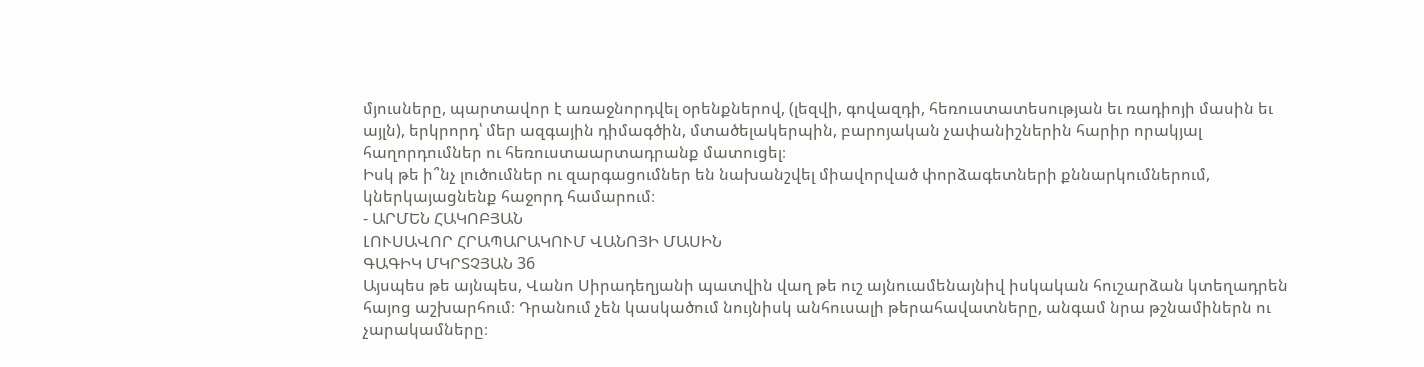մյուսները, պարտավոր է առաջնորդվել օրենքներով, (լեզվի, գովազդի, հեռուստատեսության եւ ռադիոյի մասին եւ այլն), երկրորդ՝ մեր ազգային դիմագծին, մտածելակերպին, բարոյական չափանիշներին հարիր որակյալ հաղորդումներ ու հեռուստաարտադրանք մատուցել։
Իսկ թե ի՞նչ լուծումներ ու զարգացումներ են նախանշվել միավորված փորձագետների քննարկումներում, կներկայացնենք հաջորդ համարում։
- ԱՐՄԵՆ ՀԱԿՈԲՅԱՆ
ԼՈՒՍԱՎՈՐ ՀՐԱՊԱՐԱԿՈՒՄ ՎԱՆՈՅԻ ՄԱՍԻՆ
ԳԱԳԻԿ ՄԿՐՏՉՅԱՆ 36
Այսպես թե այնպես, Վանո Սիրադեղյանի պատվին վաղ թե ուշ այնուամենայնիվ իսկական հուշարձան կտեղադրեն հայոց աշխարհում։ Դրանում չեն կասկածում նույնիսկ անհուսալի թերահավատները, անգամ նրա թշնամիներն ու չարակամները։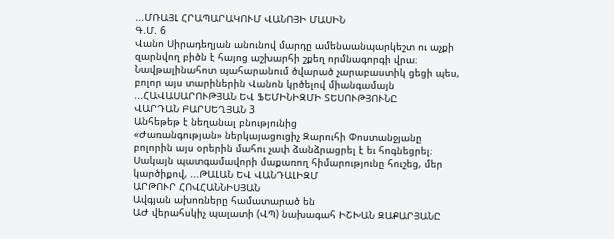...ՄՌԱՅԼ ՀՐԱՊԱՐԱԿՈՒՄ ՎԱՆՈՅԻ ՄԱՍԻՆ
Գ.Մ. 6
Վանո Սիրադեղյան անունով մարդը ամենաանպարկեշտ ու աչքի զարնվող բիծն է հայոց աշխարհի շքեղ որմնագորգի վրա։
Նավթալինահոտ պահարանում ծվարած չարաբաստիկ ցեցի պես, բոլոր այս տարիներին Վանոն կրծելով միանգամայն ...ՀԱՎԱՍԱՐՈՒԹՅԱՆ ԵՎ ՖԵՄԻՆԻԶՄԻ ՏԵՍՈՒԹՅՈՒՆԸ
ՎԱՐԴԱՆ ԲԱՐՍԵՂՅԱՆ 3
Անհեթեթ է նեղանալ բնությունից
«Ժառանգության» ներկայացուցիչ Զարուհի Փոստանջյանը բոլորին այս օրերին մահու չափ ձանձրացրել է եւ հոգնեցրել։ Սակայն պատգամավորի մաքառող հիմարությունը հուշեց, մեր կարծիքով, ...ԹԱԼԱՆ ԵՎ ՎԱՆԴԱԼԻԶՄ
ԱՐԹՈՒՐ ՀՈՎՀԱՆՆԻՍՅԱՆ
Ավգյան ախոռները համատարած են
ԱԺ վերահսկիչ պալատի (ՎՊ) նախագահ ԻՇԽԱՆ ԶԱՔԱՐՅԱՆԸ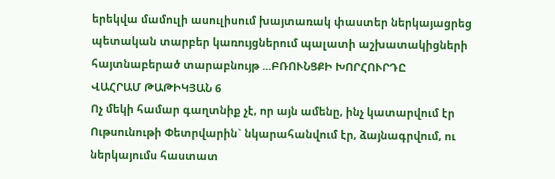երեկվա մամուլի ասուլիսում խայտառակ փաստեր ներկայացրեց պետական տարբեր կառույցներում պալատի աշխատակիցների հայտնաբերած տարաբնույթ ...ԲՌՈՒՆՑՔԻ ԽՈՐՀՈՒՐԴԸ
ՎԱՀՐԱՄ ԹԱԹԻԿՅԱՆ 6
Ոչ մեկի համար գաղտնիք չէ, որ այն ամենը, ինչ կատարվում էր Ութսունութի Փետրվարին` նկարահանվում էր, ձայնագրվում, ու ներկայումս հաստատ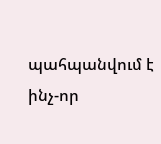պահպանվում է ինչ-որ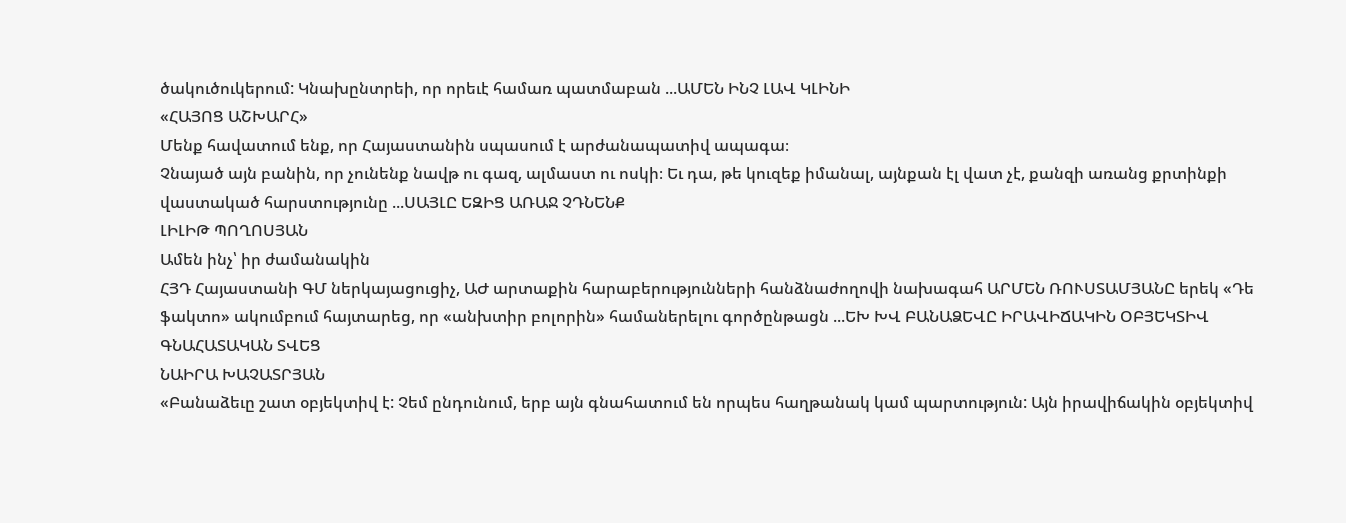ծակուծուկերում: Կնախընտրեի, որ որեւէ համառ պատմաբան ...ԱՄԵՆ ԻՆՉ ԼԱՎ ԿԼԻՆԻ
«ՀԱՅՈՑ ԱՇԽԱՐՀ»
Մենք հավատում ենք, որ Հայաստանին սպասում է արժանապատիվ ապագա։
Չնայած այն բանին, որ չունենք նավթ ու գազ, ալմաստ ու ոսկի։ Եւ դա, թե կուզեք իմանալ, այնքան էլ վատ չէ, քանզի առանց քրտինքի վաստակած հարստությունը ...ՍԱՅԼԸ ԵԶԻՑ ԱՌԱՋ ՉԴՆԵՆՔ
ԼԻԼԻԹ ՊՈՂՈՍՅԱՆ
Ամեն ինչ՝ իր ժամանակին
ՀՅԴ Հայաստանի ԳՄ ներկայացուցիչ, ԱԺ արտաքին հարաբերությունների հանձնաժողովի նախագահ ԱՐՄԵՆ ՌՈՒՍՏԱՄՅԱՆԸ երեկ «Դե ֆակտո» ակումբում հայտարեց, որ «անխտիր բոլորին» համաներելու գործընթացն ...ԵԽ ԽՎ ԲԱՆԱՁԵՎԸ ԻՐԱՎԻՃԱԿԻՆ ՕԲՅԵԿՏԻՎ ԳՆԱՀԱՏԱԿԱՆ ՏՎԵՑ
ՆԱԻՐԱ ԽԱՉԱՏՐՅԱՆ
«Բանաձեւը շատ օբյեկտիվ է: Չեմ ընդունում, երբ այն գնահատում են որպես հաղթանակ կամ պարտություն: Այն իրավիճակին օբյեկտիվ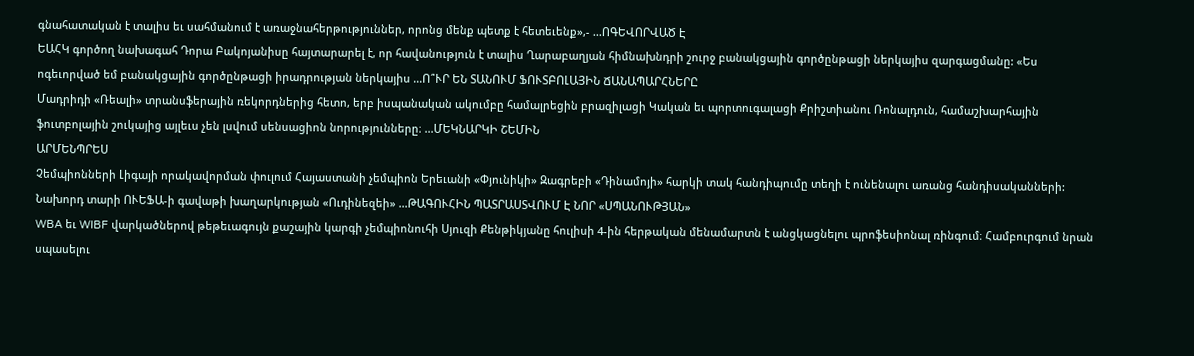գնահատական է տալիս եւ սահմանում է առաջնահերթություններ, որոնց մենք պետք է հետեւենք»,- ...ՈԳԵՎՈՐՎԱԾ Է
ԵԱՀԿ գործող նախագահ Դորա Բակոյանիսը հայտարարել է, որ հավանություն է տալիս Ղարաբաղյան հիմնախնդրի շուրջ բանակցային գործընթացի ներկայիս զարգացմանը: «Ես ոգեւորված եմ բանակցային գործընթացի իրադրության ներկայիս ...Ո՞ՒՐ ԵՆ ՏԱՆՈՒՄ ՖՈՒՏԲՈԼԱՅԻՆ ՃԱՆԱՊԱՐՀՆԵՐԸ
Մադրիդի «Ռեալի» տրանսֆերային ռեկորդներից հետո, երբ իսպանական ակումբը համալրեցին բրազիլացի Կական եւ պորտուգալացի Քրիշտիանու Ռոնալդուն, համաշխարհային ֆուտբոլային շուկայից այլեւս չեն լսվում սենսացիոն նորությունները։ ...ՄԵԿՆԱՐԿԻ ՇԵՄԻՆ
ԱՐՄԵՆՊՐԵՍ
Չեմպիոնների Լիգայի որակավորման փուլում Հայաստանի չեմպիոն Երեւանի «Փյունիկի» Զագրեբի «Դինամոյի» հարկի տակ հանդիպումը տեղի է ունենալու առանց հանդիսականների:
Նախորդ տարի ՈՒԵՖԱ-ի գավաթի խաղարկության «Ուդինեզեի» ...ԹԱԳՈՒՀԻՆ ՊԱՏՐԱՍՏՎՈՒՄ Է ՆՈՐ «ՍՊԱՆՈՒԹՅԱՆ»
WBA եւ WIBF վարկածներով թեթեւագույն քաշային կարգի չեմպիոնուհի Սյուզի Քենթիկյանը հուլիսի 4-ին հերթական մենամարտն է անցկացնելու պրոֆեսիոնալ ռինգում։ Համբուրգում նրան սպասելու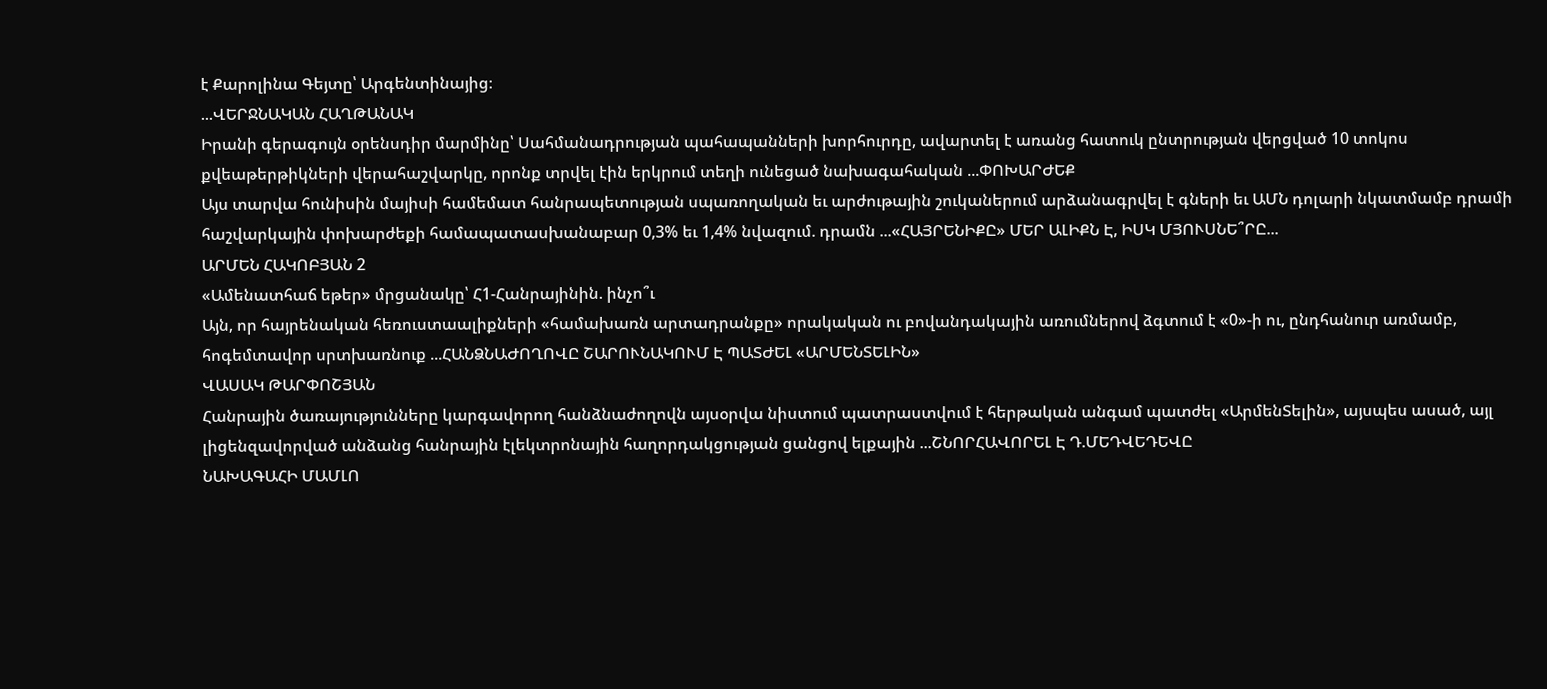է Քարոլինա Գեյտը՝ Արգենտինայից։
...ՎԵՐՋՆԱԿԱՆ ՀԱՂԹԱՆԱԿ
Իրանի գերագույն օրենսդիր մարմինը՝ Սահմանադրության պահապանների խորհուրդը, ավարտել է առանց հատուկ ընտրության վերցված 10 տոկոս քվեաթերթիկների վերահաշվարկը, որոնք տրվել էին երկրում տեղի ունեցած նախագահական ...ՓՈԽԱՐԺԵՔ
Այս տարվա հունիսին մայիսի համեմատ հանրապետության սպառողական եւ արժութային շուկաներում արձանագրվել է գների եւ ԱՄՆ դոլարի նկատմամբ դրամի հաշվարկային փոխարժեքի համապատասխանաբար 0,3% եւ 1,4% նվազում. դրամն ...«ՀԱՅՐԵՆԻՔԸ» ՄԵՐ ԱԼԻՔՆ Է, ԻՍԿ ՄՅՈՒՍՆԵ՞ՐԸ...
ԱՐՄԵՆ ՀԱԿՈԲՅԱՆ 2
«Ամենատհաճ եթեր» մրցանակը՝ Հ1-Հանրայինին. ինչո՞ւ
Այն, որ հայրենական հեռուստաալիքների «համախառն արտադրանքը» որակական ու բովանդակային առումներով ձգտում է «0»-ի ու, ընդհանուր առմամբ, հոգեմտավոր սրտխառնուք ...ՀԱՆՁՆԱԺՈՂՈՎԸ ՇԱՐՈՒՆԱԿՈՒՄ Է ՊԱՏԺԵԼ «ԱՐՄԵՆՏԵԼԻՆ»
ՎԱՍԱԿ ԹԱՐՓՈՇՅԱՆ
Հանրային ծառայությունները կարգավորող հանձնաժողովն այսօրվա նիստում պատրաստվում է հերթական անգամ պատժել «ԱրմենՏելին», այսպես ասած, այլ լիցենզավորված անձանց հանրային էլեկտրոնային հաղորդակցության ցանցով ելքային ...ՇՆՈՐՀԱՎՈՐԵԼ Է Դ.ՄԵԴՎԵԴԵՎԸ
ՆԱԽԱԳԱՀԻ ՄԱՄԼՈ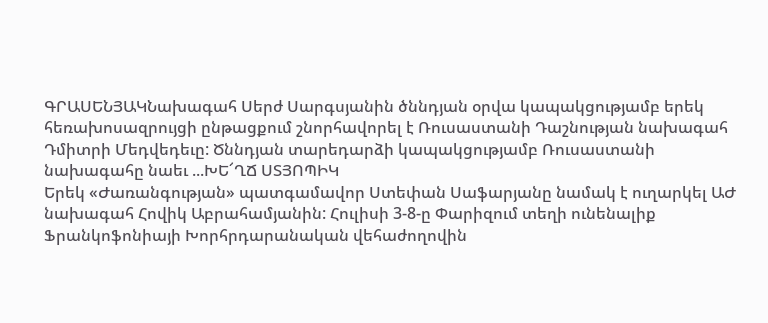ԳՐԱՍԵՆՅԱԿՆախագահ Սերժ Սարգսյանին ծննդյան օրվա կապակցությամբ երեկ հեռախոսազրույցի ընթացքում շնորհավորել է Ռուսաստանի Դաշնության նախագահ Դմիտրի Մեդվեդեւը: Ծննդյան տարեդարձի կապակցությամբ Ռուսաստանի նախագահը նաեւ ...ԽԵ՜ՂՃ ՍՏՅՈՊԻԿ
Երեկ «Ժառանգության» պատգամավոր Ստեփան Սաֆարյանը նամակ է ուղարկել ԱԺ նախագահ Հովիկ Աբրահամյանին: Հուլիսի 3-8-ը Փարիզում տեղի ունենալիք Ֆրանկոֆոնիայի Խորհրդարանական վեհաժողովին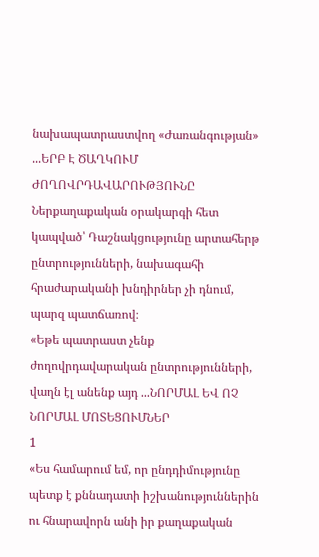նախապատրաստվող «Ժառանգության» ...ԵՐԲ Է ԾԱՂԿՈՒՄ ԺՈՂՈՎՐԴԱՎԱՐՈՒԹՅՈՒՆԸ
Ներքաղաքական օրակարգի հետ կապված՝ Դաշնակցությունը արտահերթ ընտրությունների, նախագահի հրաժարականի խնդիրներ չի դնում, պարզ պատճառով։
«Եթե պատրաստ չենք ժողովրդավարական ընտրությունների, վաղն էլ անենք այդ ...ՆՈՐՄԱԼ ԵՎ ՈՉ ՆՈՐՄԱԼ ՄՈՏԵՑՈՒՄՆԵՐ
1
«Ես համարում եմ, որ ընդդիմությունը պետք է քննադատի իշխանություններին ու հնարավորն անի իր քաղաքական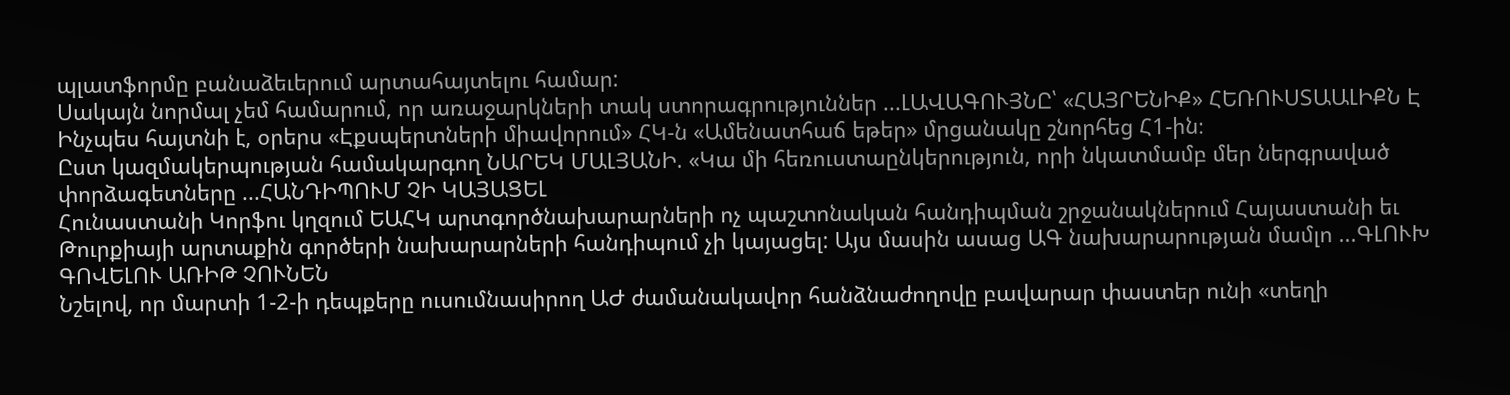պլատֆորմը բանաձեւերում արտահայտելու համար:
Սակայն նորմալ չեմ համարում, որ առաջարկների տակ ստորագրություններ ...ԼԱՎԱԳՈՒՅՆԸ՝ «ՀԱՅՐԵՆԻՔ» ՀԵՌՈՒՍՏԱԱԼԻՔՆ Է
Ինչպես հայտնի է, օրերս «Էքսպերտների միավորում» ՀԿ-ն «Ամենատհաճ եթեր» մրցանակը շնորհեց Հ1-ին։
Ըստ կազմակերպության համակարգող ՆԱՐԵԿ ՄԱԼՅԱՆԻ. «Կա մի հեռուստաընկերություն, որի նկատմամբ մեր ներգրաված փորձագետները ...ՀԱՆԴԻՊՈՒՄ ՉԻ ԿԱՅԱՑԵԼ
Հունաստանի Կորֆու կղզում ԵԱՀԿ արտգործնախարարների ոչ պաշտոնական հանդիպման շրջանակներում Հայաստանի եւ Թուրքիայի արտաքին գործերի նախարարների հանդիպում չի կայացել: Այս մասին ասաց ԱԳ նախարարության մամլո ...ԳԼՈՒԽ ԳՈՎԵԼՈՒ ԱՌԻԹ ՉՈՒՆԵՆ
Նշելով, որ մարտի 1-2-ի դեպքերը ուսումնասիրող ԱԺ ժամանակավոր հանձնաժողովը բավարար փաստեր ունի «տեղի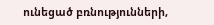ունեցած բռնությունների,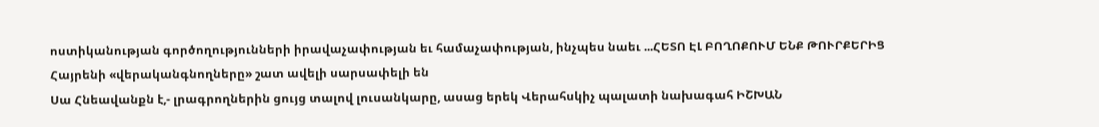ոստիկանության գործողությունների իրավաչափության եւ համաչափության, ինչպես նաեւ ...ՀԵՏՈ ԷԼ ԲՈՂՈՔՈՒՄ ԵՆՔ ԹՈՒՐՔԵՐԻՑ
Հայրենի «վերականգնողները» շատ ավելի սարսափելի են
Սա Հնեավանքն է,- լրագրողներին ցույց տալով լուսանկարը, ասաց երեկ Վերահսկիչ պալատի նախագահ ԻՇԽԱՆ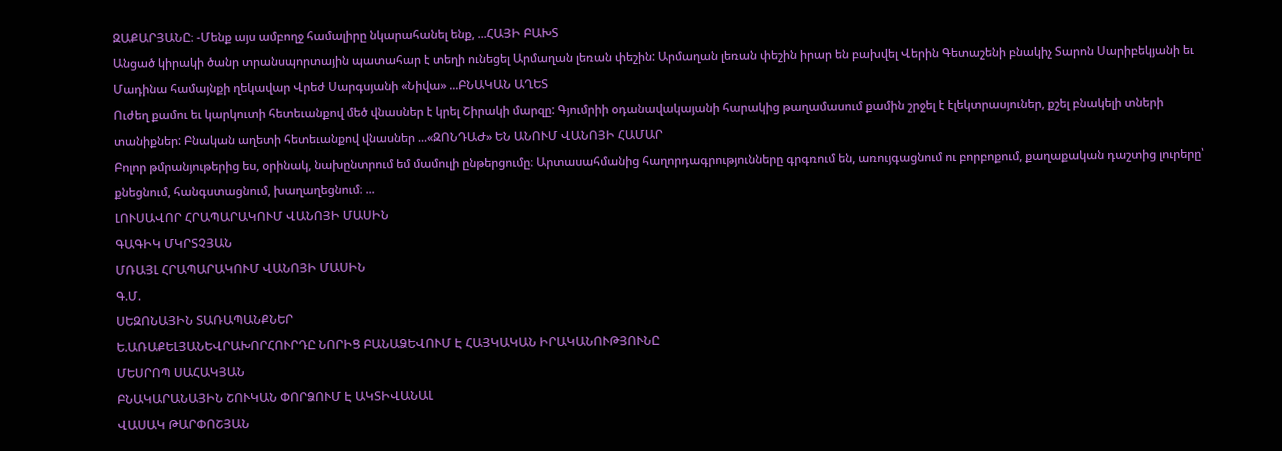ԶԱՔԱՐՅԱՆԸ։ -Մենք այս ամբողջ համալիրը նկարահանել ենք, ...ՀԱՅԻ ԲԱԽՏ
Անցած կիրակի ծանր տրանսպորտային պատահար է տեղի ունեցել Արմաղան լեռան փեշին: Արմաղան լեռան փեշին իրար են բախվել Վերին Գետաշենի բնակիչ Տարոն Սարիբեկյանի եւ Մադինա համայնքի ղեկավար Վրեժ Սարգսյանի «Նիվա» ...ԲՆԱԿԱՆ ԱՂԵՏ
Ուժեղ քամու եւ կարկուտի հետեւանքով մեծ վնասներ է կրել Շիրակի մարզը: Գյումրիի օդանավակայանի հարակից թաղամասում քամին շրջել է էլեկտրասյուներ, քշել բնակելի տների տանիքներ: Բնական աղետի հետեւանքով վնասներ ...«ԶՈՆԴԱԺ» ԵՆ ԱՆՈՒՄ ՎԱՆՈՅԻ ՀԱՄԱՐ
Բոլոր թմրանյութերից ես, օրինակ, նախընտրում եմ մամուլի ընթերցումը։ Արտասահմանից հաղորդագրությունները գրգռում են, առույգացնում ու բորբոքում, քաղաքական դաշտից լուրերը՝ քնեցնում, հանգստացնում, խաղաղեցնում։ ...
ԼՈՒՍԱՎՈՐ ՀՐԱՊԱՐԱԿՈՒՄ ՎԱՆՈՅԻ ՄԱՍԻՆ
ԳԱԳԻԿ ՄԿՐՏՉՅԱՆ
ՄՌԱՅԼ ՀՐԱՊԱՐԱԿՈՒՄ ՎԱՆՈՅԻ ՄԱՍԻՆ
Գ.Մ.
ՍԵԶՈՆԱՅԻՆ ՏԱՌԱՊԱՆՔՆԵՐ
Ե.ԱՌԱՔԵԼՅԱՆԵՎՐԱԽՈՐՀՈՒՐԴԸ ՆՈՐԻՑ ԲԱՆԱՁԵՎՈՒՄ Է ՀԱՅԿԱԿԱՆ ԻՐԱԿԱՆՈՒԹՅՈՒՆԸ
ՄԵՍՐՈՊ ՍԱՀԱԿՅԱՆ
ԲՆԱԿԱՐԱՆԱՅԻՆ ՇՈՒԿԱՆ ՓՈՐՁՈՒՄ Է ԱԿՏԻՎԱՆԱԼ
ՎԱՍԱԿ ԹԱՐՓՈՇՅԱՆ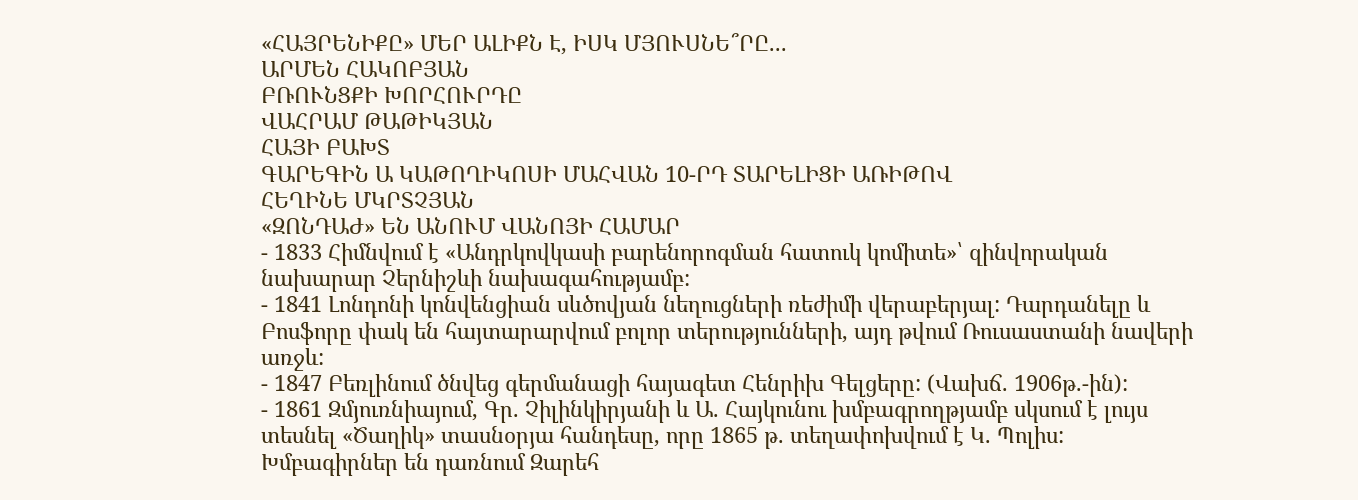«ՀԱՅՐԵՆԻՔԸ» ՄԵՐ ԱԼԻՔՆ Է, ԻՍԿ ՄՅՈՒՍՆԵ՞ՐԸ...
ԱՐՄԵՆ ՀԱԿՈԲՅԱՆ
ԲՌՈՒՆՑՔԻ ԽՈՐՀՈՒՐԴԸ
ՎԱՀՐԱՄ ԹԱԹԻԿՅԱՆ
ՀԱՅԻ ԲԱԽՏ
ԳԱՐԵԳԻՆ Ա ԿԱԹՈՂԻԿՈՍԻ ՄԱՀՎԱՆ 10-ՐԴ ՏԱՐԵԼԻՑԻ ԱՌԻԹՈՎ
ՀԵՂԻՆԵ ՄԿՐՏՉՅԱՆ
«ԶՈՆԴԱԺ» ԵՆ ԱՆՈՒՄ ՎԱՆՈՅԻ ՀԱՄԱՐ
- 1833 Հիմնվում է «Անդրկովկասի բարենորոգման հատուկ կոմիտե»՝ զինվորական նախարար Չերնիշևի նախագահությամբ:
- 1841 Լոնդոնի կոնվենցիան սևծովյան նեղուցների ռեժիմի վերաբերյալ: Դարդանելը և Բոսֆորը փակ են հայտարարվում բոլոր տերությունների, այդ թվում Ռուսաստանի նավերի առջև:
- 1847 Բեռլինում ծնվեց գերմանացի հայագետ Հենրիխ Գելցերը: (Վախճ. 1906թ.-ին):
- 1861 Զմյուռնիայում, Գր. Չիլինկիրյանի և Ա. Հայկունու խմբագրողթյամբ սկսում է լույս տեսնել «Ծաղիկ» տասնօրյա հանդեսը, որը 1865 թ. տեղափոխվում է Կ. Պոլիս: Խմբագիրներ են դառնում Զարեհ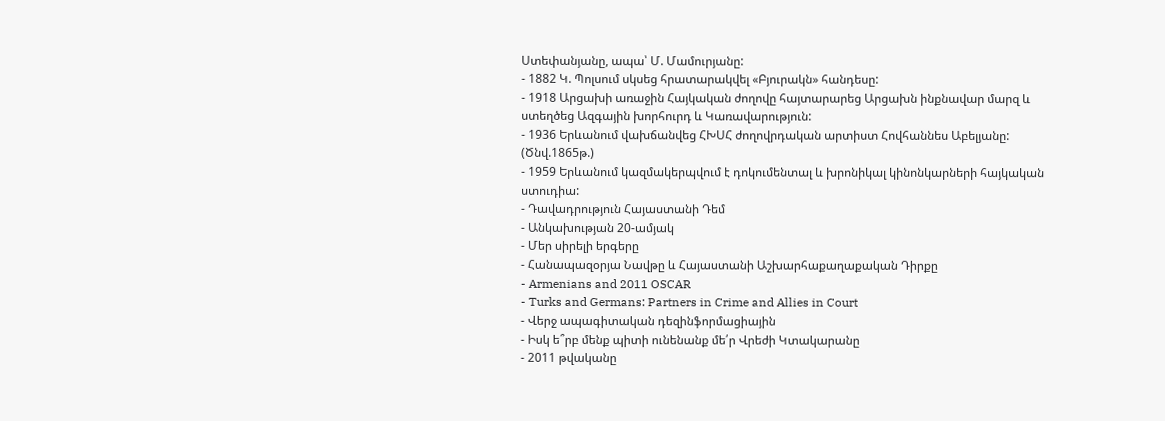Ստեփանյանը, ապա՝ Մ. Մամուրյանը:
- 1882 Կ. Պոլսում սկսեց հրատարակվել «Բյուրակն» հանդեսը:
- 1918 Արցախի առաջին Հայկական ժողովը հայտարարեց Արցախն ինքնավար մարզ և ստեղծեց Ազգային խորհուրդ և Կառավարություն:
- 1936 Երևանում վախճանվեց ՀԽՍՀ ժողովրդական արտիստ Հովհաննես Աբելյանը: (Ծնվ.1865թ.)
- 1959 Երևանում կազմակերպվում է դոկումենտալ և խրոնիկալ կինոնկարների հայկական ստուդիա:
- Դավադրություն Հայաստանի Դեմ
- Անկախության 20-ամյակ
- Մեր սիրելի երգերը
- Հանապազօրյա Նավթը և Հայաստանի Աշխարհաքաղաքական Դիրքը
- Armenians and 2011 OSCAR
- Turks and Germans: Partners in Crime and Allies in Court
- Վերջ ապագիտական դեզինֆորմացիային
- Իսկ ե՞րբ մենք պիտի ունենանք մե՛ր Վրեժի Կտակարանը
- 2011 թվականը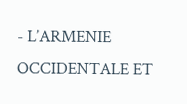- L’ARMENIE OCCIDENTALE ET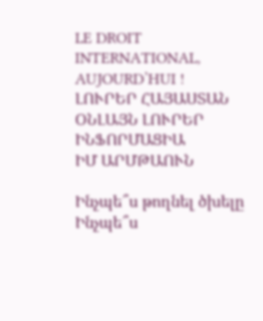LE DROIT INTERNATIONAL, AUJOURD’HUI !
ԼՈՒՐԵՐ ՀԱՅԱՍՏԱՆ
ՕՆԼԱՅՆ ԼՈՒՐԵՐ
ԻՆՖՈՐՄԱՑԻԱ
ԻՄ ԱՐՄԹԱՈՒՆ

Ինչպե՞ս թողնել ծխելը
Ինչպե՞ս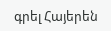գրել Հայերեն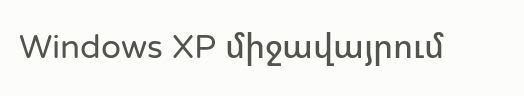Windows XP միջավայրում